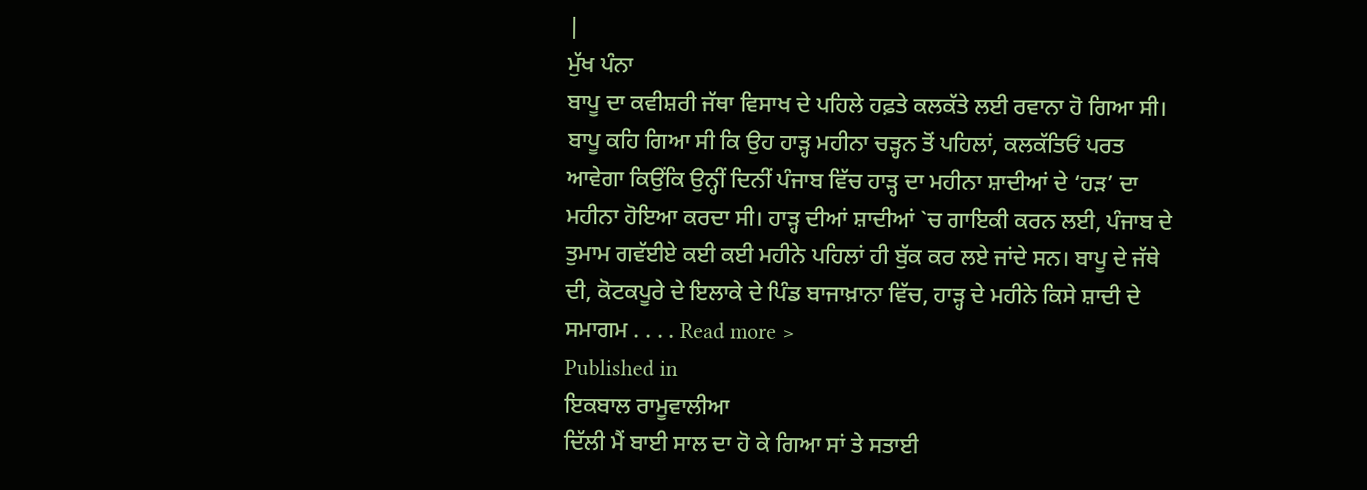|
ਮੁੱਖ ਪੰਨਾ
ਬਾਪੂ ਦਾ ਕਵੀਸ਼ਰੀ ਜੱਥਾ ਵਿਸਾਖ ਦੇ ਪਹਿਲੇ ਹਫ਼ਤੇ ਕਲਕੱਤੇ ਲਈ ਰਵਾਨਾ ਹੋ ਗਿਆ ਸੀ। ਬਾਪੂ ਕਹਿ ਗਿਆ ਸੀ ਕਿ ਉਹ ਹਾੜ੍ਹ ਮਹੀਨਾ ਚੜ੍ਹਨ ਤੋਂ ਪਹਿਲਾਂ, ਕਲਕੱਤਿਓਂ ਪਰਤ ਆਵੇਗਾ ਕਿਉਂਕਿ ਉਨ੍ਹੀਂ ਦਿਨੀਂ ਪੰਜਾਬ ਵਿੱਚ ਹਾੜ੍ਹ ਦਾ ਮਹੀਨਾ ਸ਼ਾਦੀਆਂ ਦੇ ‘ਹੜ’ ਦਾ ਮਹੀਨਾ ਹੋਇਆ ਕਰਦਾ ਸੀ। ਹਾੜ੍ਹ ਦੀਆਂ ਸ਼ਾਦੀਆਂ `ਚ ਗਾਇਕੀ ਕਰਨ ਲਈ, ਪੰਜਾਬ ਦੇ ਤੁਮਾਮ ਗਵੱਈਏ ਕਈ ਕਈ ਮਹੀਨੇ ਪਹਿਲਾਂ ਹੀ ਬੁੱਕ ਕਰ ਲਏ ਜਾਂਦੇ ਸਨ। ਬਾਪੂ ਦੇ ਜੱਥੇ ਦੀ, ਕੋਟਕਪੂਰੇ ਦੇ ਇਲਾਕੇ ਦੇ ਪਿੰਡ ਬਾਜਾਖ਼ਾਨਾ ਵਿੱਚ, ਹਾੜ੍ਹ ਦੇ ਮਹੀਨੇ ਕਿਸੇ ਸ਼ਾਦੀ ਦੇ ਸਮਾਗਮ . . . . Read more >
Published in
ਇਕਬਾਲ ਰਾਮੂਵਾਲੀਆ
ਦਿੱਲੀ ਮੈਂ ਬਾਈ ਸਾਲ ਦਾ ਹੋ ਕੇ ਗਿਆ ਸਾਂ ਤੇ ਸਤਾਈ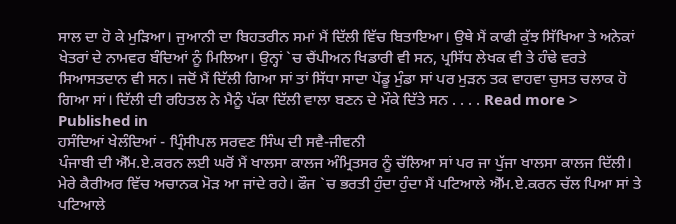ਸਾਲ ਦਾ ਹੋ ਕੇ ਮੁੜਿਆ। ਜੁਆਨੀ ਦਾ ਬਿਹਤਰੀਨ ਸਮਾਂ ਮੈਂ ਦਿੱਲੀ ਵਿੱਚ ਬਿਤਾਇਆ। ਉਥੇ ਮੈਂ ਕਾਫੀ ਕੁੱਝ ਸਿੱਖਿਆ ਤੇ ਅਨੇਕਾਂ ਖੇਤਰਾਂ ਦੇ ਨਾਮਵਰ ਬੰਦਿਆਂ ਨੂੰ ਮਿਲਿਆ। ਉਨ੍ਹਾਂ `ਚ ਚੈਂਪੀਅਨ ਖਿਡਾਰੀ ਵੀ ਸਨ, ਪ੍ਰਸਿੱਧ ਲੇਖਕ ਵੀ ਤੇ ਹੰਢੇ ਵਰਤੇ ਸਿਆਸਤਦਾਨ ਵੀ ਸਨ। ਜਦੋਂ ਮੈਂ ਦਿੱਲੀ ਗਿਆ ਸਾਂ ਤਾਂ ਸਿੱਧਾ ਸਾਦਾ ਪੇਂਡੂ ਮੁੰਡਾ ਸਾਂ ਪਰ ਮੁੜਨ ਤਕ ਵਾਹਵਾ ਚੁਸਤ ਚਲਾਕ ਹੋ ਗਿਆ ਸਾਂ। ਦਿੱਲੀ ਦੀ ਰਹਿਤਲ ਨੇ ਮੈਨੂੰ ਪੱਕਾ ਦਿੱਲੀ ਵਾਲਾ ਬਣਨ ਦੇ ਮੌਕੇ ਦਿੱਤੇ ਸਨ . . . . Read more >
Published in
ਹਸੰਦਿਆਂ ਖੇਲੰਦਿਆਂ - ਪ੍ਰਿੰਸੀਪਲ ਸਰਵਣ ਸਿੰਘ ਦੀ ਸਵੈ-ਜੀਵਨੀ
ਪੰਜਾਬੀ ਦੀ ਐੱਮ.ਏ.ਕਰਨ ਲਈ ਘਰੋਂ ਮੈਂ ਖਾਲਸਾ ਕਾਲਜ ਅੰਮ੍ਰਿਤਸਰ ਨੂੰ ਚੱਲਿਆ ਸਾਂ ਪਰ ਜਾ ਪੁੱਜਾ ਖਾਲਸਾ ਕਾਲਜ ਦਿੱਲੀ। ਮੇਰੇ ਕੈਰੀਅਰ ਵਿੱਚ ਅਚਾਨਕ ਮੋੜ ਆ ਜਾਂਦੇ ਰਹੇ। ਫੌਜ `ਚ ਭਰਤੀ ਹੁੰਦਾ ਹੁੰਦਾ ਮੈਂ ਪਟਿਆਲੇ ਐੱਮ.ਏ.ਕਰਨ ਚੱਲ ਪਿਆ ਸਾਂ ਤੇ ਪਟਿਆਲੇ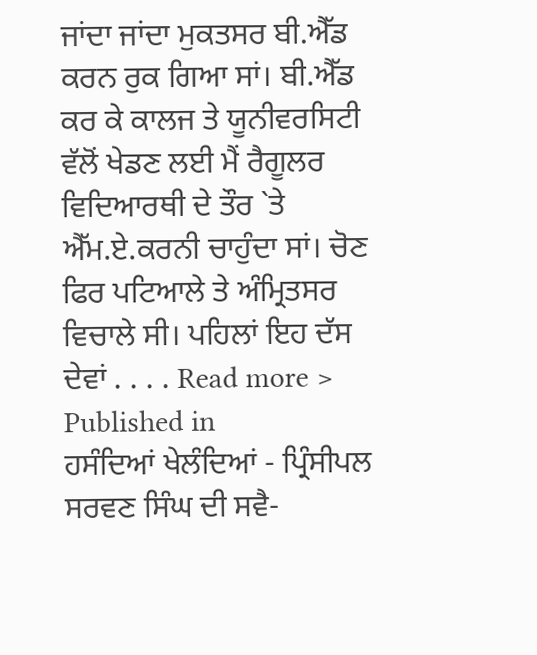ਜਾਂਦਾ ਜਾਂਦਾ ਮੁਕਤਸਰ ਬੀ.ਐੱਡ ਕਰਨ ਰੁਕ ਗਿਆ ਸਾਂ। ਬੀ.ਐੱਡ ਕਰ ਕੇ ਕਾਲਜ ਤੇ ਯੂਨੀਵਰਸਿਟੀ ਵੱਲੋਂ ਖੇਡਣ ਲਈ ਮੈਂ ਰੈਗੂਲਰ ਵਿਦਿਆਰਥੀ ਦੇ ਤੌਰ `ਤੇ ਐੱਮ.ਏ.ਕਰਨੀ ਚਾਹੁੰਦਾ ਸਾਂ। ਚੋਣ ਫਿਰ ਪਟਿਆਲੇ ਤੇ ਅੰਮ੍ਰਿਤਸਰ ਵਿਚਾਲੇ ਸੀ। ਪਹਿਲਾਂ ਇਹ ਦੱਸ ਦੇਵਾਂ . . . . Read more >
Published in
ਹਸੰਦਿਆਂ ਖੇਲੰਦਿਆਂ - ਪ੍ਰਿੰਸੀਪਲ ਸਰਵਣ ਸਿੰਘ ਦੀ ਸਵੈ-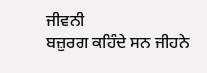ਜੀਵਨੀ
ਬਜ਼ੁਰਗ ਕਹਿੰਦੇ ਸਨ ਜੀਹਨੇ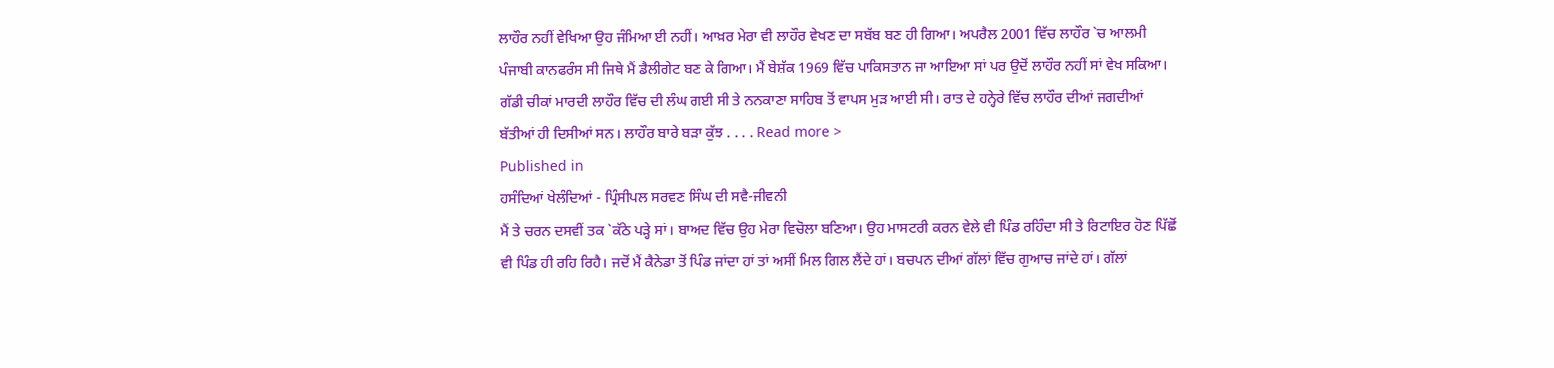ਲਾਹੌਰ ਨਹੀਂ ਵੇਖਿਆ ਉਹ ਜੰਮਿਆ ਈ ਨਹੀਂ। ਆਖ਼ਰ ਮੇਰਾ ਵੀ ਲਾਹੌਰ ਵੇਖਣ ਦਾ ਸਬੱਬ ਬਣ ਹੀ ਗਿਆ। ਅਪਰੈਲ 2001 ਵਿੱਚ ਲਾਹੌਰ `ਚ ਆਲਮੀ ਪੰਜਾਬੀ ਕਾਨਫਰੰਸ ਸੀ ਜਿਥੇ ਮੈਂ ਡੈਲੀਗੇਟ ਬਣ ਕੇ ਗਿਆ। ਮੈਂ ਬੇਸ਼ੱਕ 1969 ਵਿੱਚ ਪਾਕਿਸਤਾਨ ਜਾ ਆਇਆ ਸਾਂ ਪਰ ਉਦੋਂ ਲਾਹੌਰ ਨਹੀਂ ਸਾਂ ਵੇਖ ਸਕਿਆ। ਗੱਡੀ ਚੀਕਾਂ ਮਾਰਦੀ ਲਾਹੌਰ ਵਿੱਚ ਦੀ ਲੰਘ ਗਈ ਸੀ ਤੇ ਨਨਕਾਣਾ ਸਾਹਿਬ ਤੋਂ ਵਾਪਸ ਮੁੜ ਆਈ ਸੀ। ਰਾਤ ਦੇ ਹਨ੍ਹੇਰੇ ਵਿੱਚ ਲਾਹੌਰ ਦੀਆਂ ਜਗਦੀਆਂ ਬੱਤੀਆਂ ਹੀ ਦਿਸੀਆਂ ਸਨ। ਲਾਹੌਰ ਬਾਰੇ ਬੜਾ ਕੁੱਝ . . . . Read more >
Published in
ਹਸੰਦਿਆਂ ਖੇਲੰਦਿਆਂ - ਪ੍ਰਿੰਸੀਪਲ ਸਰਵਣ ਸਿੰਘ ਦੀ ਸਵੈ-ਜੀਵਨੀ
ਮੈਂ ਤੇ ਚਰਨ ਦਸਵੀਂ ਤਕ `ਕੱਠੇ ਪੜ੍ਹੇ ਸਾਂ। ਬਾਅਦ ਵਿੱਚ ਉਹ ਮੇਰਾ ਵਿਚੋਲਾ ਬਣਿਆ। ਉਹ ਮਾਸਟਰੀ ਕਰਨ ਵੇਲੇ ਵੀ ਪਿੰਡ ਰਹਿੰਦਾ ਸੀ ਤੇ ਰਿਟਾਇਰ ਹੋਣ ਪਿੱਛੋਂ ਵੀ ਪਿੰਡ ਹੀ ਰਹਿ ਰਿਹੈ। ਜਦੋਂ ਮੈਂ ਕੈਨੇਡਾ ਤੋਂ ਪਿੰਡ ਜਾਂਦਾ ਹਾਂ ਤਾਂ ਅਸੀਂ ਮਿਲ ਗਿਲ ਲੈਂਦੇ ਹਾਂ। ਬਚਪਨ ਦੀਆਂ ਗੱਲਾਂ ਵਿੱਚ ਗੁਆਚ ਜਾਂਦੇ ਹਾਂ। ਗੱਲਾਂ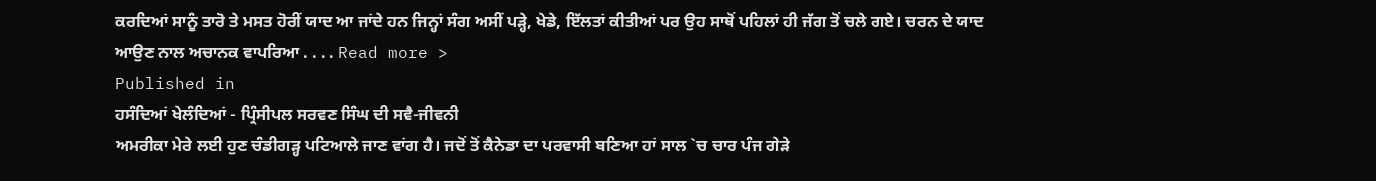ਕਰਦਿਆਂ ਸਾਨੂੰ ਤਾਰੋ ਤੇ ਮਸਤ ਹੋਰੀਂ ਯਾਦ ਆ ਜਾਂਦੇ ਹਨ ਜਿਨ੍ਹਾਂ ਸੰਗ ਅਸੀਂ ਪੜ੍ਹੇ, ਖੇਡੇ, ਇੱਲਤਾਂ ਕੀਤੀਆਂ ਪਰ ਉਹ ਸਾਥੋਂ ਪਹਿਲਾਂ ਹੀ ਜੱਗ ਤੋਂ ਚਲੇ ਗਏ। ਚਰਨ ਦੇ ਯਾਦ ਆਉਣ ਨਾਲ ਅਚਾਨਕ ਵਾਪਰਿਆ . . . . Read more >
Published in
ਹਸੰਦਿਆਂ ਖੇਲੰਦਿਆਂ - ਪ੍ਰਿੰਸੀਪਲ ਸਰਵਣ ਸਿੰਘ ਦੀ ਸਵੈ-ਜੀਵਨੀ
ਅਮਰੀਕਾ ਮੇਰੇ ਲਈ ਹੁਣ ਚੰਡੀਗੜ੍ਹ ਪਟਿਆਲੇ ਜਾਣ ਵਾਂਗ ਹੈ। ਜਦੋਂ ਤੋਂ ਕੈਨੇਡਾ ਦਾ ਪਰਵਾਸੀ ਬਣਿਆ ਹਾਂ ਸਾਲ `ਚ ਚਾਰ ਪੰਜ ਗੇੜੇ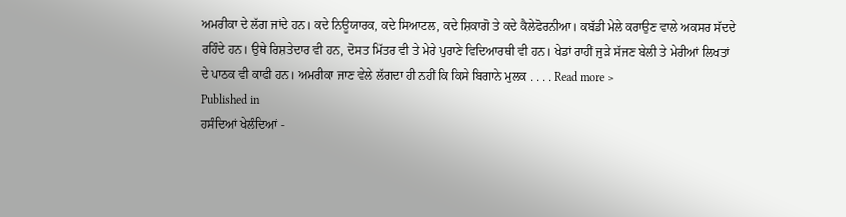ਅਮਰੀਕਾ ਦੇ ਲੱਗ ਜਾਂਦੇ ਹਨ। ਕਦੇ ਨਿਊਯਾਰਕ, ਕਦੇ ਸਿਆਟਲ, ਕਦੇ ਸ਼ਿਕਾਗੋ ਤੇ ਕਦੇ ਕੈਲੇਫੋਰਨੀਆ। ਕਬੱਡੀ ਮੇਲੇ ਕਰਾਉਣ ਵਾਲੇ ਅਕਸਰ ਸੱਦਦੇ ਰਹਿੰਦੇ ਹਨ। ਉਥੇ ਰਿਸ਼ਤੇਦਾਰ ਵੀ ਹਨ, ਦੋਸਤ ਮਿੱਤਰ ਵੀ ਤੇ ਮੇਰੇ ਪੁਰਾਣੇ ਵਿਦਿਆਰਥੀ ਵੀ ਹਨ। ਖੇਡਾਂ ਰਾਹੀਂ ਜੁੜੇ ਸੱਜਣ ਬੇਲੀ ਤੇ ਮੇਰੀਆਂ ਲਿਖਤਾਂ ਦੇ ਪਾਠਕ ਵੀ ਕਾਫੀ ਹਨ। ਅਮਰੀਕਾ ਜਾਣ ਵੇਲੇ ਲੱਗਦਾ ਹੀ ਨਹੀਂ ਕਿ ਕਿਸੇ ਬਿਗਾਨੇ ਮੁਲਕ . . . . Read more >
Published in
ਹਸੰਦਿਆਂ ਖੇਲੰਦਿਆਂ -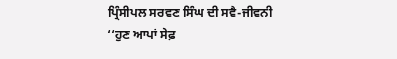ਪ੍ਰਿੰਸੀਪਲ ਸਰਵਣ ਸਿੰਘ ਦੀ ਸਵੈ-ਜੀਵਨੀ
‘‘ਹੁਣ ਆਪਾਂ ਸੇਫ਼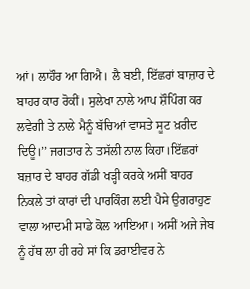ਆਂ। ਲਾਹੌਰ ਆ ਗਿਐ। ਲੈ ਬਈ, ਇੱਛਰਾਂ ਬਾਜ਼ਾਰ ਦੇ ਬਾਹਰ ਕਾਰ ਰੋਕੀਂ। ਸੁਲੇਖਾ ਨਾਲੇ ਆਪ ਸ਼ੌਪਿੰਗ ਕਰ ਲਵੇਗੀ ਤੇ ਨਾਲੇ ਮੈਨੂੰ ਬੱਚਿਆਂ ਵਾਸਤੇ ਸੂਟ ਖ਼ਰੀਦ ਦਿਊ।’’ ਜਗਤਾਰ ਨੇ ਤਸੱਲੀ ਨਾਲ ਕਿਹਾ।ਇੱਛਰਾਂ ਬਜ਼ਾਰ ਦੇ ਬਾਹਰ ਗੱਡੀ ਖੜ੍ਹੀ ਕਰਕੇ ਅਸੀਂ ਬਾਹਰ ਨਿਕਲੇ ਤਾਂ ਕਾਰਾਂ ਦੀ ਪਾਰਕਿੰਗ ਲਈ ਪੈਸੇ ਉਗਰਾਹੁਣ ਵਾਲਾ ਆਦਮੀ ਸਾਡੇ ਕੋਲ ਆਇਆ। ਅਸੀਂ ਅਜੇ ਜੇਬ ਨੂੰ ਹੱਥ ਲਾ ਹੀ ਰਹੇ ਸਾਂ ਕਿ ਡਰਾਈਵਰ ਨੇ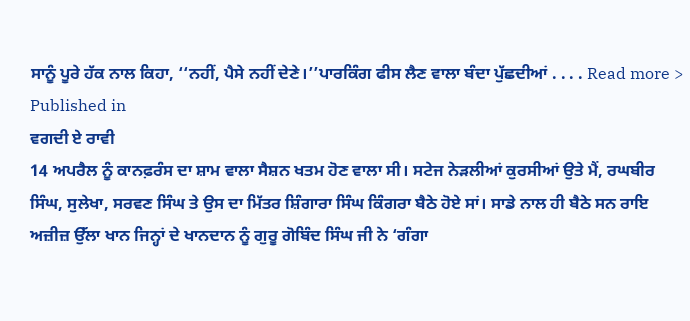ਸਾਨੂੰ ਪੂਰੇ ਹੱਕ ਨਾਲ ਕਿਹਾ, ‘‘ਨਹੀਂ, ਪੈਸੇ ਨਹੀਂ ਦੇਣੇ।’’ਪਾਰਕਿੰਗ ਫੀਸ ਲੈਣ ਵਾਲਾ ਬੰਦਾ ਪੁੱਛਦੀਆਂ . . . . Read more >
Published in
ਵਗਦੀ ਏ ਰਾਵੀ
14 ਅਪਰੈਲ ਨੂੰ ਕਾਨਫ਼ਰੰਸ ਦਾ ਸ਼ਾਮ ਵਾਲਾ ਸੈਸ਼ਨ ਖਤਮ ਹੋਣ ਵਾਲਾ ਸੀ। ਸਟੇਜ ਨੇੜਲੀਆਂ ਕੁਰਸੀਆਂ ਉਤੇ ਮੈਂ, ਰਘਬੀਰ ਸਿੰਘ, ਸੁਲੇਖਾ, ਸਰਵਣ ਸਿੰਘ ਤੇ ਉਸ ਦਾ ਮਿੱਤਰ ਸ਼ਿੰਗਾਰਾ ਸਿੰਘ ਕਿੰਗਰਾ ਬੈਠੇ ਹੋਏ ਸਾਂ। ਸਾਡੇ ਨਾਲ ਹੀ ਬੈਠੇ ਸਨ ਰਾਇ ਅਜ਼ੀਜ਼ ਉੱਲਾ ਖਾਨ ਜਿਨ੍ਹਾਂ ਦੇ ਖਾਨਦਾਨ ਨੂੰ ਗੁਰੂ ਗੋਬਿੰਦ ਸਿੰਘ ਜੀ ਨੇ ‘ਗੰਗਾ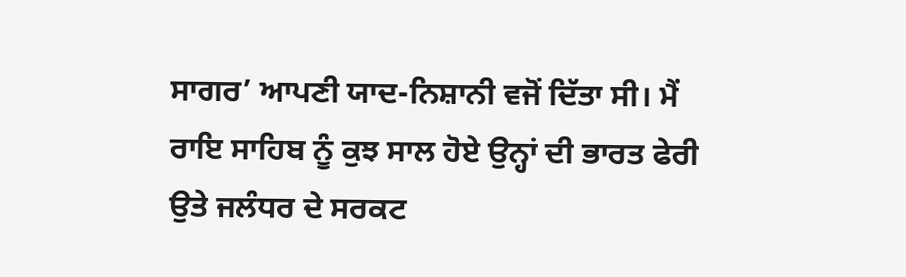ਸਾਗਰ’ ਆਪਣੀ ਯਾਦ-ਨਿਸ਼ਾਨੀ ਵਜੋਂ ਦਿੱਤਾ ਸੀ। ਮੈਂ ਰਾਇ ਸਾਹਿਬ ਨੂੰ ਕੁਝ ਸਾਲ ਹੋਏ ਉਨ੍ਹਾਂ ਦੀ ਭਾਰਤ ਫੇਰੀ ਉਤੇ ਜਲੰਧਰ ਦੇ ਸਰਕਟ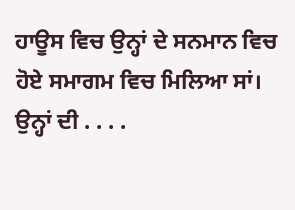ਹਾਊਸ ਵਿਚ ਉਨ੍ਹਾਂ ਦੇ ਸਨਮਾਨ ਵਿਚ ਹੋਏ ਸਮਾਗਮ ਵਿਚ ਮਿਲਿਆ ਸਾਂ। ਉਨ੍ਹਾਂ ਦੀ . . . .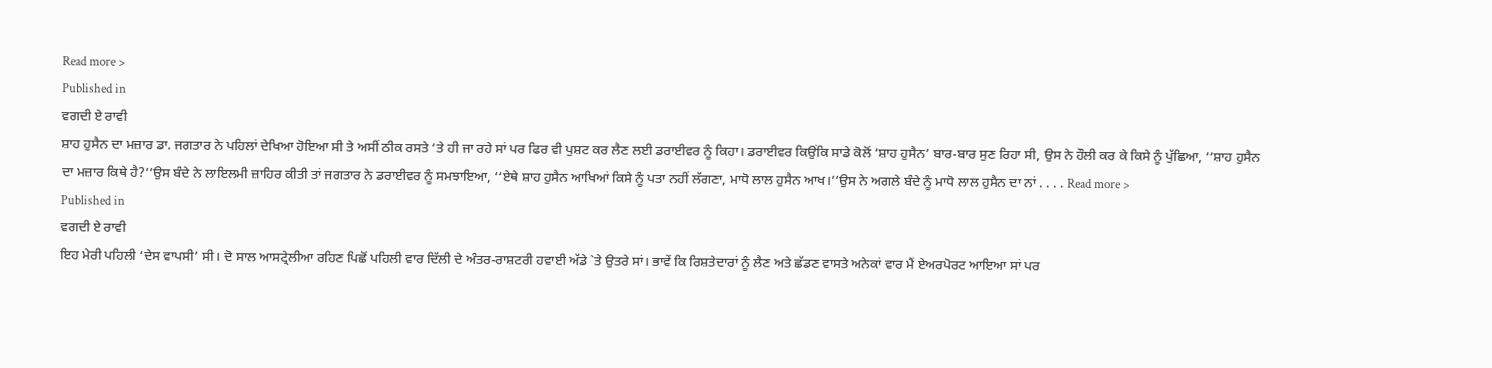Read more >
Published in
ਵਗਦੀ ਏ ਰਾਵੀ
ਸ਼ਾਹ ਹੁਸੈਨ ਦਾ ਮਜ਼ਾਰ ਡਾ. ਜਗਤਾਰ ਨੇ ਪਹਿਲਾਂ ਦੇਖਿਆ ਹੋਇਆ ਸੀ ਤੇ ਅਸੀਂ ਠੀਕ ਰਸਤੇ ‘ਤੇ ਹੀ ਜਾ ਰਹੇ ਸਾਂ ਪਰ ਫਿਰ ਵੀ ਪੁਸ਼ਟ ਕਰ ਲੈਣ ਲਈ ਡਰਾਈਵਰ ਨੂੰ ਕਿਹਾ। ਡਰਾਈਵਰ ਕਿਉਂਕਿ ਸਾਡੇ ਕੋਲੋਂ ‘ਸ਼ਾਹ ਹੁਸੈਨ’ ਬਾਰ-ਬਾਰ ਸੁਣ ਰਿਹਾ ਸੀ, ਉਸ ਨੇ ਹੌਲੀ ਕਰ ਕੇ ਕਿਸੇ ਨੂੰ ਪੁੱਛਿਆ, ‘‘ਸ਼ਾਹ ਹੁਸੈਨ ਦਾ ਮਜ਼ਾਰ ਕਿਥੇ ਹੈ?’’ਉਸ ਬੰਦੇ ਨੇ ਲਾਇਲਮੀ ਜ਼ਾਹਿਰ ਕੀਤੀ ਤਾਂ ਜਗਤਾਰ ਨੇ ਡਰਾਈਵਰ ਨੂੰ ਸਮਝਾਇਆ, ‘‘ਏਥੇ ਸ਼ਾਹ ਹੁਸੈਨ ਆਖਿਆਂ ਕਿਸੇ ਨੂੰ ਪਤਾ ਨਹੀਂ ਲੱਗਣਾ, ਮਾਧੋ ਲਾਲ ਹੁਸੈਨ ਆਖ।’’ਉਸ ਨੇ ਅਗਲੇ ਬੰਦੇ ਨੂੰ ਮਾਧੋ ਲਾਲ ਹੁਸੈਨ ਦਾ ਨਾਂ . . . . Read more >
Published in
ਵਗਦੀ ਏ ਰਾਵੀ
ਇਹ ਮੇਰੀ ਪਹਿਲੀ ‘ਦੇਸ ਵਾਪਸੀ’ ਸੀ। ਦੋ ਸਾਲ ਆਸਟ੍ਰੇਲੀਆ ਰਹਿਣ ਪਿਛੋਂ ਪਹਿਲੀ ਵਾਰ ਦਿੱਲੀ ਦੇ ਅੰਤਰ-ਰਾਸ਼ਟਰੀ ਹਵਾਈ ਅੱਡੇ `ਤੇ ਉਤਰੇ ਸਾਂ। ਭਾਵੇਂ ਕਿ ਰਿਸ਼ਤੇਦਾਰਾਂ ਨੂੰ ਲੈਣ ਅਤੇ ਛੱਡਣ ਵਾਸਤੇ ਅਨੇਕਾਂ ਵਾਰ ਮੈਂ ਏਅਰਪੋਰਟ ਆਇਆ ਸਾਂ ਪਰ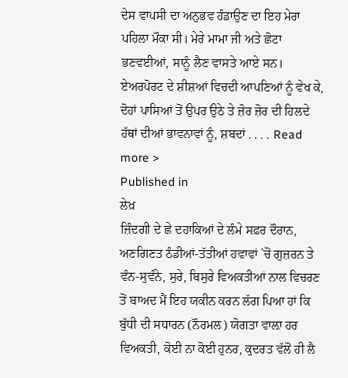ਦੇਸ ਵਾਪਸੀ ਦਾ ਅਨੁਭਵ ਹੰਡਾਉਣ ਦਾ ਇਹ ਮੇਰਾ ਪਹਿਲਾ ਮੌਕਾ ਸੀ। ਮੇਰੇ ਮਾਮਾ ਜੀ ਅਤੇ ਛੋਟਾ ਭਣਵਈਆਂ, ਸਾਨੂੰ ਲੈਣ ਵਾਸਤੇ ਆਏ ਸਨ। ਏਅਰਪੋਰਟ ਦੇ ਸ਼ੀਸ਼ਆਂ ਵਿਚਦੀ ਆਪਣਿਆਂ ਨੂੰ ਵੇਖ ਕੇ, ਦੋਹਾਂ ਪਾਸਿਆਂ ਤੋਂ ਉਪਰ ਉਠੇ ਤੇ ਜ਼ੋਰ ਜ਼ੋਰ ਦੀ ਹਿਲਦੇ ਹੱਥਾਂ ਦੀਆਂ ਭਾਵਨਾਵਾਂ ਨੂੰ, ਸ਼ਬਦਾਂ . . . . Read more >
Published in
ਲੇਖ਼
ਜ਼ਿੰਦਗੀ ਦੇ ਛੇ ਦਹਾਕਿਆਂ ਦੇ ਲੰਮੇ ਸਫ਼ਰ ਦੌਰਾਨ, ਅਣਗਿਣਤ ਠੰਡੀਆਂ-ਤੱਤੀਆਂ ਹਵਾਵਾਂ `ਚੋਂ ਗੁਜ਼ਰਨ ਤੇ ਵੰਨ-ਸੁਵੰਨੇ, ਸੁਰੇ, ਬਿਸੁਰੇ ਵਿਅਕਤੀਆਂ ਨਾਲ ਵਿਚਰਣ ਤੋਂ ਬਾਅਦ ਮੈਂ ਇਹ ਯਕੀਨ ਕਰਨ ਲੱਗ ਪਿਆ ਹਾਂ ਕਿ ਬੁੱਧੀ ਦੀ ਸਧਾਰਨ (ਨੌਰਮਲ) ਯੋਗਤਾ ਵਾਲ਼ਾ ਹਰ ਵਿਅਕਤੀ, ਕੋਈ ਨਾ ਕੋਈ ਹੁਨਰ, ਕੁਦਰਤ ਵੱਲੋਂ ਹੀ ਲੈ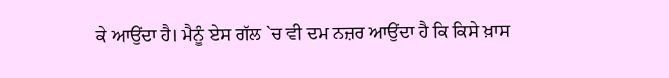ਕੇ ਆਉਂਦਾ ਹੈ। ਮੈਨੂੰ ਏਸ ਗੱਲ `ਚ ਵੀ ਦਮ ਨਜ਼ਰ ਆਉਂਦਾ ਹੈ ਕਿ ਕਿਸੇ ਖ਼ਾਸ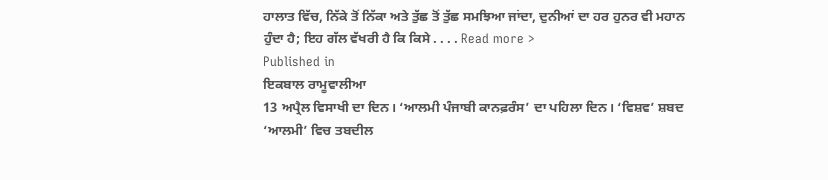ਹਾਲਾਤ ਵਿੱਚ, ਨਿੱਕੇ ਤੋਂ ਨਿੱਕਾ ਅਤੇ ਤੁੱਛ ਤੋਂ ਤੁੱਛ ਸਮਝਿਆ ਜਾਂਦਾ, ਦੁਨੀਆਂ ਦਾ ਹਰ ਹੁਨਰ ਵੀ ਮਹਾਨ ਹੁੰਦਾ ਹੈ; ਇਹ ਗੱਲ ਵੱਖਰੀ ਹੈ ਕਿ ਕਿਸੇ . . . . Read more >
Published in
ਇਕਬਾਲ ਰਾਮੂਵਾਲੀਆ
13 ਅਪ੍ਰੈਲ ਵਿਸਾਖੀ ਦਾ ਦਿਨ। ‘ਆਲਮੀ ਪੰਜਾਬੀ ਕਾਨਫ਼ਰੰਸ’ ਦਾ ਪਹਿਲਾ ਦਿਨ। ‘ਵਿਸ਼ਵ’ ਸ਼ਬਦ ‘ਆਲਮੀ’ ਵਿਚ ਤਬਦੀਲ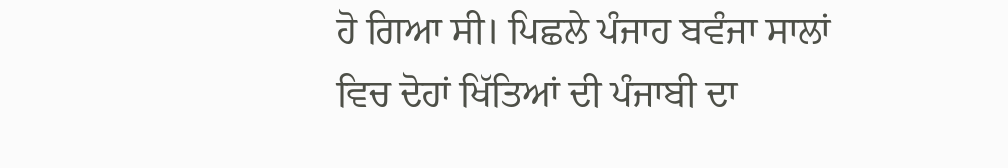ਹੋ ਗਿਆ ਸੀ। ਪਿਛਲੇ ਪੰਜਾਹ ਬਵੰਜਾ ਸਾਲਾਂ ਵਿਚ ਦੋਹਾਂ ਖਿੱਤਿਆਂ ਦੀ ਪੰਜਾਬੀ ਦਾ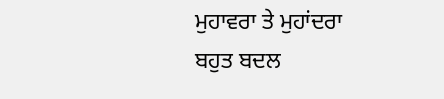ਮੁਹਾਵਰਾ ਤੇ ਮੁਹਾਂਦਰਾ ਬਹੁਤ ਬਦਲ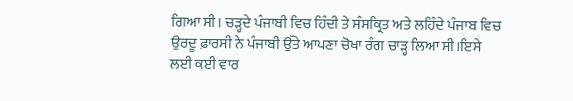ਗਿਆ ਸੀ। ਚੜ੍ਹਦੇ ਪੰਜਾਬੀ ਵਿਚ ਹਿੰਦੀ ਤੇ ਸੰਸਕ੍ਰਿਤ ਅਤੇ ਲਹਿੰਦੇ ਪੰਜਾਬ ਵਿਚ ਉਰਦੂ ਫ਼ਾਰਸੀ ਨੇ ਪੰਜਾਬੀ ਉੱਤੇ ਆਪਣਾ ਚੋਖਾ ਰੰਗ ਚਾੜ੍ਹ ਲਿਆ ਸੀ।ਇਸੇ ਲਈ ਕਈ ਵਾਰ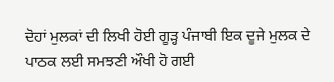ਦੋਹਾਂ ਮੁਲਕਾਂ ਦੀ ਲਿਖੀ ਹੋਈ ਗੂੜ੍ਹ ਪੰਜਾਬੀ ਇਕ ਦੂਜੇ ਮੁਲਕ ਦੇ ਪਾਠਕ ਲਈ ਸਮਝਣੀ ਔਖੀ ਹੋ ਗਈ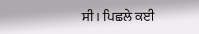ਸੀ। ਪਿਛਲੇ ਕਈ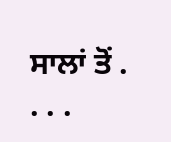ਸਾਲਾਂ ਤੋਂ . . . .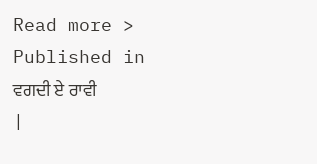Read more >
Published in
ਵਗਦੀ ਏ ਰਾਵੀ
|